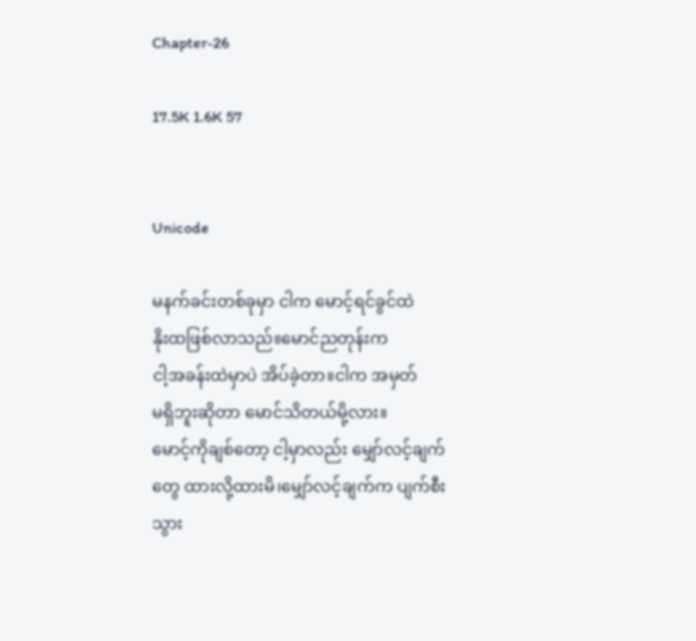Chapter-26

17.5K 1.6K 57


Unicode

မနက်ခင်းတစ်ခုမှာ ငါက မောင့်ရင်ခွင်ထဲ
နိုးထဖြစ်လာသည်။မောင်ညတုန်းက
ငါ့အခန်းထဲမှာပဲ အိပ်ခဲ့တာ။ငါက အမှတ်
မရှိဘူးဆိုတာ မောင်သိတယ်မို့လား။
မောင့်ကိုချစ်တော့ ငါ့မှာလည်း မျှော်လင့်ချက်
တွေ ထားလို့ထားမိ၊မျှော်လင့်ချက်က ပျက်စီး
သွား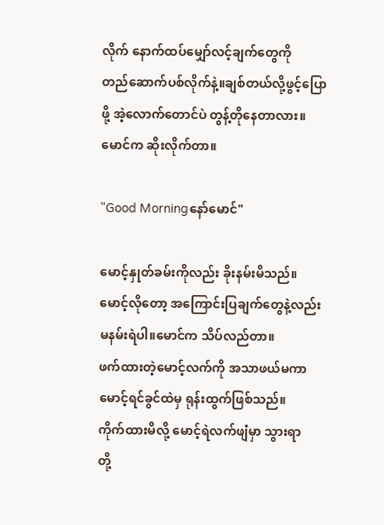လိုက် နောက်ထပ်မျှော်လင့်ချက်တွေကို
တည်ဆောက်ပစ်လိုက်နဲ့။ချစ်တယ်လို့ဖွင့်ပြော
ဖို့ အဲ့လောက်တောင်ပဲ တွန့်တိုနေတာလား။
မောင်က ဆိုးလိုက်တာ။

"Good Morningနော်မောင်"

မောင့်နှုတ်ခမ်းကိုလည်း ခိုးနမ်းမိသည်။
မောင့်လိုတော့ အကြောင်းပြချက်တွေနဲ့လည်း
မနမ်းရဲပါ။မောင်က သိပ်လည်တာ။
ဖက်ထားတဲ့မောင့်လက်ကို အသာဖယ်မကာ
မောင့်ရင်ခွင်ထဲမှ ရုန်းထွက်ဖြစ်သည်။
ကိုက်ထားမိလို့ မောင့်ရဲလက်ဖျံမှာ သွားရာ
တို့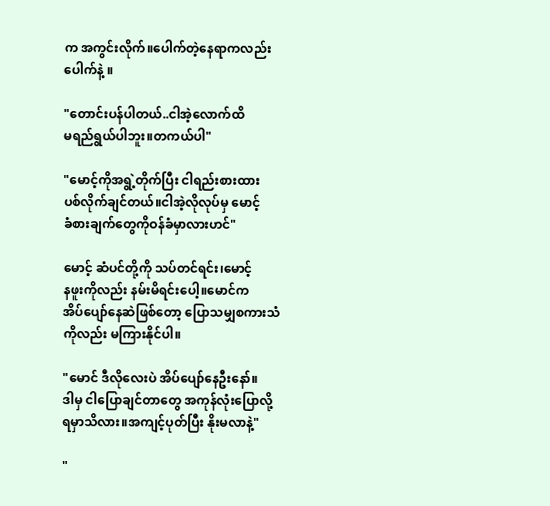က အကွင်းလိုက်။ပေါက်တဲ့နေရာကလည်း
ပေါက်နဲ့ ။

"တောင်းပန်ပါတယ်..ငါအဲ့လောက်ထိ
မရည်ရွယ်ပါဘူး။တကယ်ပါ"

"မောင့်ကိုအရွဲ့တိုက်ပြီး ငါရည်းစားထား
ပစ်လိုက်ချင်တယ်။ငါအဲ့လိုလုပ်မှ မောင့်
ခံစားချက်တွေကိုဝန်ခံမှာလားဟင်"

မောင့် ဆံပင်တို့ကို သပ်တင်ရင်း၊မောင့်
နဖူးကိုလည်း နမ်းမိရင်းပေါ့။မောင်က
အိပ်ပျော်နေဆဲဖြစ်တော့ ပြောသမျှစကားသံ
ကိုလည်း မကြားနိုင်ပါ။

"မောင် ဒီလိုလေးပဲ အိပ်ပျော်နေဦးနော်။
ဒါမှ ငါပြောချင်တာတွေ အကုန်လုံးပြောလို့
ရမှာသိလား။အကျင့်ပုတ်ပြီး နိုးမလာနဲ့"

"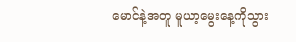မောင်နဲ့အတူ မူယာ့မွေးနေ့ကိုသွား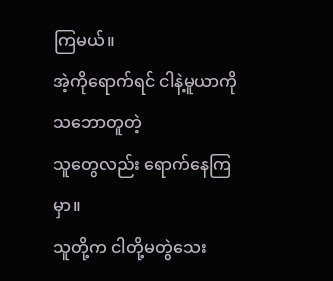ကြမယ်။
အဲ့ကိုရောက်ရင် ငါနဲ့မူယာကို သဘောတူတဲ့
သူတွေလည်း ရောက်နေကြမှာ။
သူတို့က ငါတို့မတွဲသေး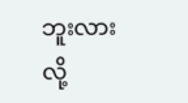ဘူးလားလို့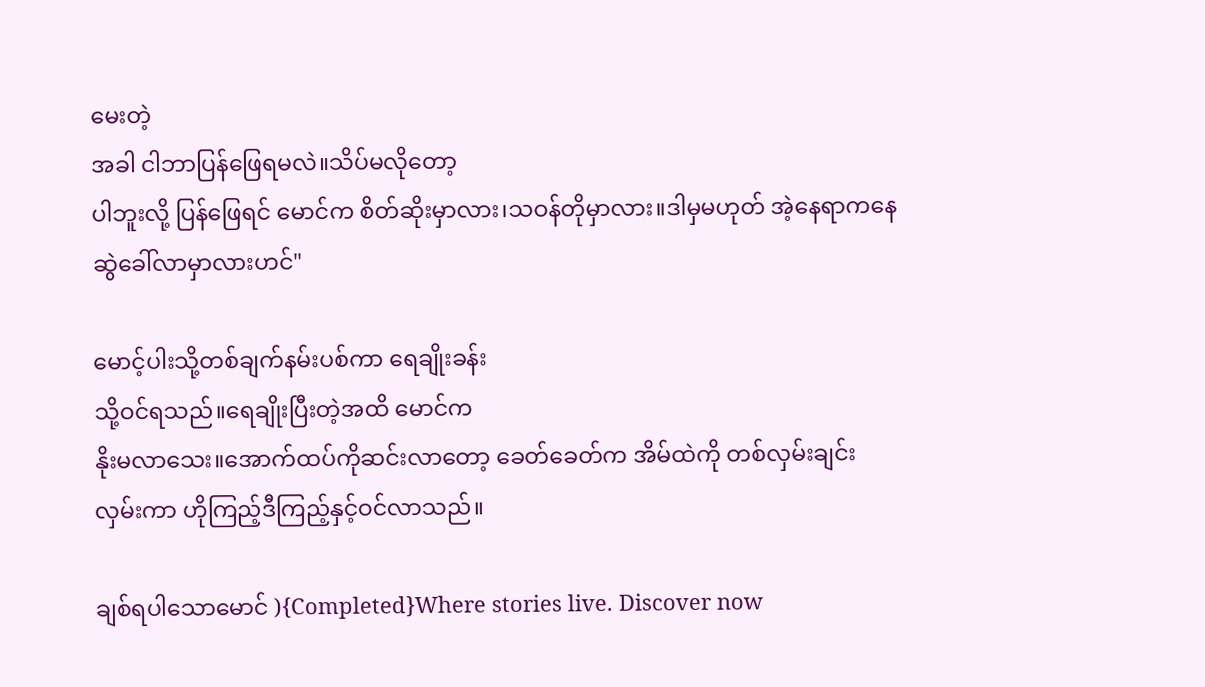မေးတဲ့
အခါ ငါဘာပြန်ဖြေရမလဲ။သိပ်မလိုတော့
ပါဘူးလို့ ပြန်ဖြေရင် မောင်က စိတ်ဆိုးမှာလား၊သဝန်တိုမှာလား။ဒါမှမဟုတ် အဲ့နေရာကနေ
ဆွဲခေါ်လာမှာလားဟင်"

မောင့်ပါးသို့တစ်ချက်နမ်းပစ်ကာ ရေချိုးခန်း
သို့ဝင်ရသည်။ရေချိုးပြီးတဲ့အထိ မောင်က
နိုးမလာသေး။အောက်ထပ်ကိုဆင်းလာတော့ ခေတ်ခေတ်က အိမ်ထဲကို တစ်လှမ်းချင်း
လှမ်းကာ ဟိုကြည့်ဒီကြည့်နှင့်ဝင်လာသည်။

ချစ်ရပါသောမောင် ){Completed}Where stories live. Discover now